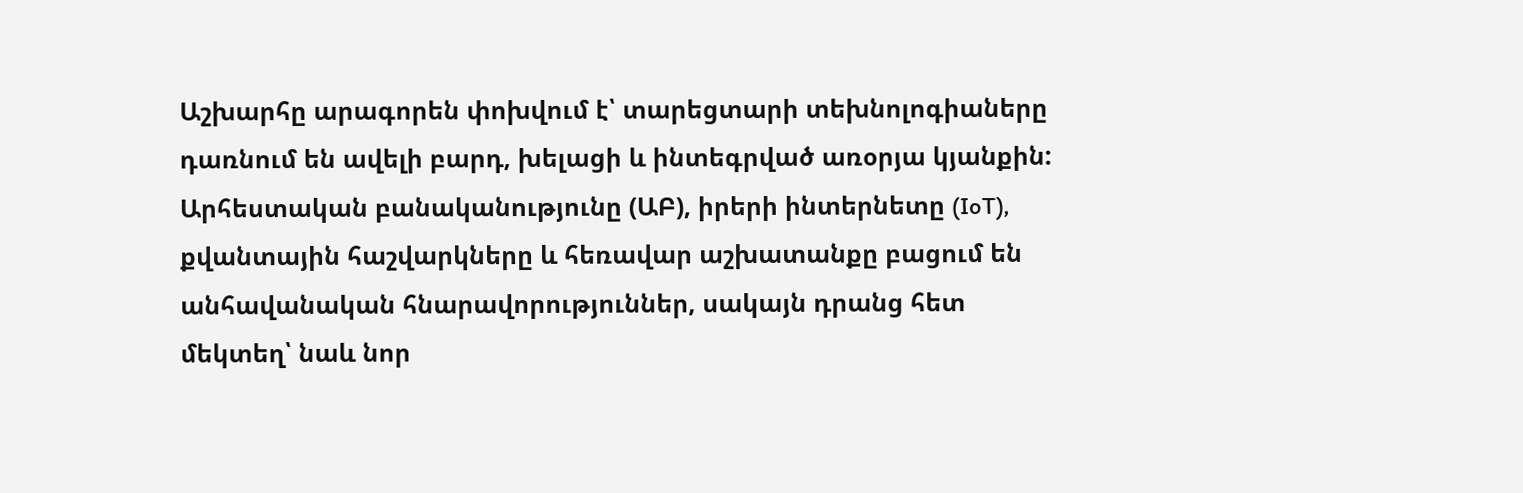Աշխարհը արագորեն փոխվում է՝ տարեցտարի տեխնոլոգիաները դառնում են ավելի բարդ, խելացի և ինտեգրված առօրյա կյանքին: Արհեստական բանականությունը (ԱԲ), իրերի ինտերնետը (IoT), քվանտային հաշվարկները և հեռավար աշխատանքը բացում են անհավանական հնարավորություններ, սակայն դրանց հետ մեկտեղ՝ նաև նոր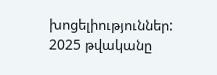խոցելիություններ: 2025 թվականը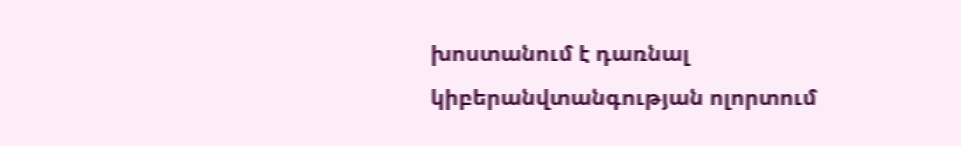խոստանում է դառնալ կիբերանվտանգության ոլորտում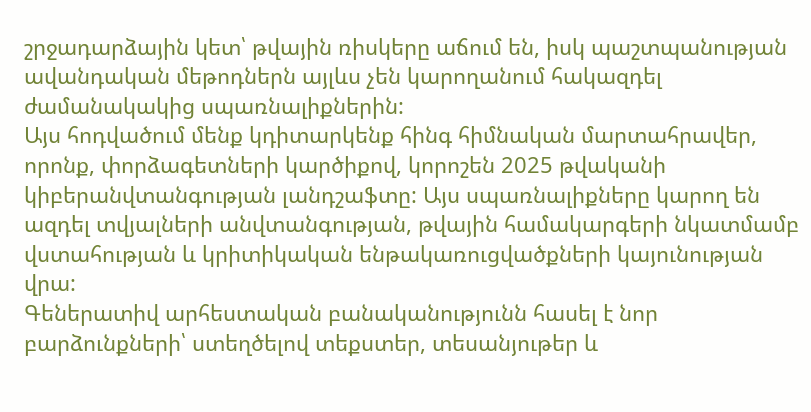շրջադարձային կետ՝ թվային ռիսկերը աճում են, իսկ պաշտպանության ավանդական մեթոդներն այլևս չեն կարողանում հակազդել ժամանակակից սպառնալիքներին:
Այս հոդվածում մենք կդիտարկենք հինգ հիմնական մարտահրավեր, որոնք, փորձագետների կարծիքով, կորոշեն 2025 թվականի կիբերանվտանգության լանդշաֆտը: Այս սպառնալիքները կարող են ազդել տվյալների անվտանգության, թվային համակարգերի նկատմամբ վստահության և կրիտիկական ենթակառուցվածքների կայունության վրա:
Գեներատիվ արհեստական բանականությունն հասել է նոր բարձունքների՝ ստեղծելով տեքստեր, տեսանյութեր և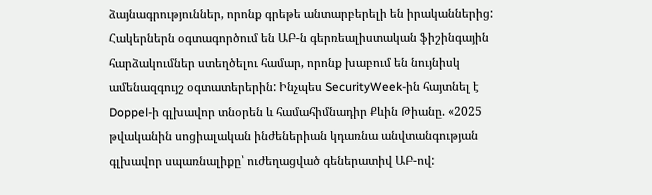ձայնագրություններ, որոնք գրեթե անտարբերելի են իրականներից: Հակերներն օգտագործում են ԱԲ-ն գերռեալիստական ֆիշինգային հարձակումներ ստեղծելու համար, որոնք խաբում են նույնիսկ ամենազգույշ օգտատերերին: Ինչպես SecurityWeek-ին հայտնել է Doppel-ի գլխավոր տնօրեն և համահիմնադիր Քևին Թիանը. «2025 թվականին սոցիալական ինժեներիան կդառնա անվտանգության գլխավոր սպառնալիքը՝ ուժեղացված գեներատիվ ԱԲ-ով: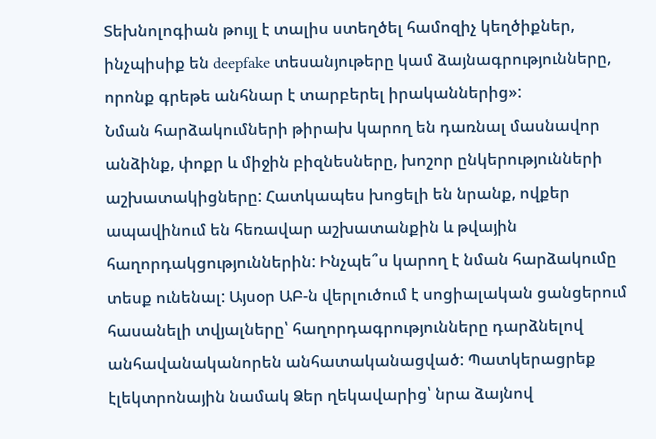Տեխնոլոգիան թույլ է տալիս ստեղծել համոզիչ կեղծիքներ, ինչպիսիք են deepfake տեսանյութերը կամ ձայնագրությունները, որոնք գրեթե անհնար է տարբերել իրականներից»:
Նման հարձակումների թիրախ կարող են դառնալ մասնավոր անձինք, փոքր և միջին բիզնեսները, խոշոր ընկերությունների աշխատակիցները: Հատկապես խոցելի են նրանք, ովքեր ապավինում են հեռավար աշխատանքին և թվային հաղորդակցություններին: Ինչպե՞ս կարող է նման հարձակումը տեսք ունենալ: Այսօր ԱԲ-ն վերլուծում է սոցիալական ցանցերում հասանելի տվյալները՝ հաղորդագրությունները դարձնելով անհավանականորեն անհատականացված: Պատկերացրեք էլեկտրոնային նամակ Ձեր ղեկավարից՝ նրա ձայնով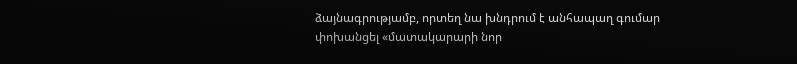ձայնագրությամբ, որտեղ նա խնդրում է անհապաղ գումար փոխանցել «մատակարարի նոր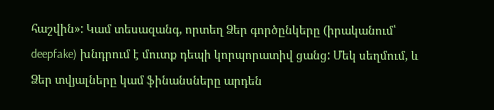հաշվին»: Կամ տեսազանգ, որտեղ Ձեր գործընկերը (իրականում՝ deepfake) խնդրում է մուտք դեպի կորպորատիվ ցանց: Մեկ սեղմում, և Ձեր տվյալները կամ ֆինանսները արդեն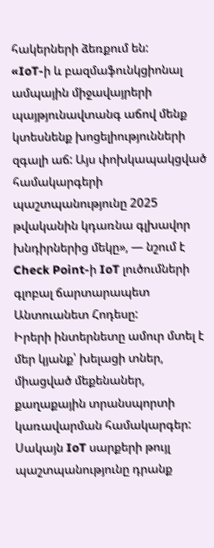հակերների ձեռքում են:
«IoT-ի և բազմաֆունկցիոնալ ամպային միջավայրերի պայթյունավտանգ աճով մենք կտեսնենք խոցելիությունների զգալի աճ: Այս փոխկապակցված համակարգերի պաշտպանությունը 2025 թվականին կդառնա գլխավոր խնդիրներից մեկը», — նշում է Check Point-ի IoT լուծումների գլոբալ ճարտարապետ Անտուանետ Հոդեսը:
Իրերի ինտերնետը ամուր մտել է մեր կյանք՝ խելացի տներ, միացված մեքենաներ, քաղաքային տրանսպորտի կառավարման համակարգեր: Սակայն IoT սարքերի թույլ պաշտպանությունը դրանք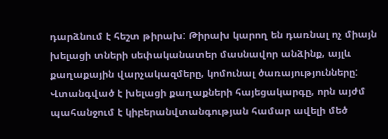դարձնում է հեշտ թիրախ: Թիրախ կարող են դառնալ ոչ միայն խելացի տների սեփականատեր մասնավոր անձինք, այլև քաղաքային վարչակազմերը, կոմունալ ծառայությունները: Վտանգված է խելացի քաղաքների հայեցակարգը, որն այժմ պահանջում է կիբերանվտանգության համար ավելի մեծ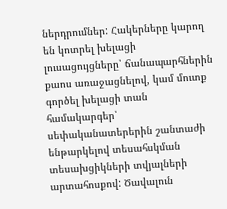ներդրումներ: Հակերները կարող են կոտրել խելացի լուսացույցները՝ ճանապարհներին քաոս առաջացնելով, կամ մուտք գործել խելացի տան համակարգեր՝ սեփականատերերին շանտաժի ենթարկելով տեսահսկման տեսախցիկների տվյալների արտահոսքով: Ծավալուն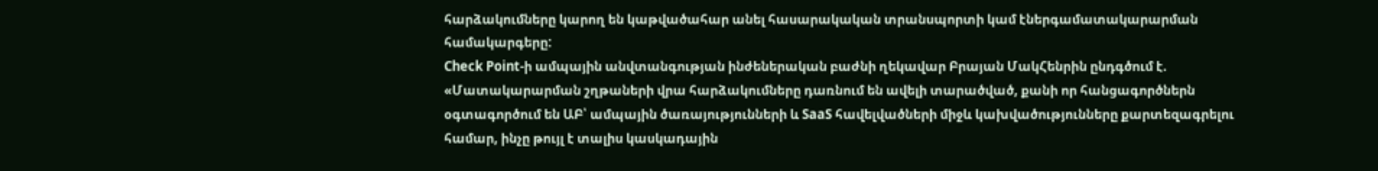հարձակումները կարող են կաթվածահար անել հասարակական տրանսպորտի կամ էներգամատակարարման համակարգերը:
Check Point-ի ամպային անվտանգության ինժեներական բաժնի ղեկավար Բրայան ՄակՀենրին ընդգծում է. «Մատակարարման շղթաների վրա հարձակումները դառնում են ավելի տարածված, քանի որ հանցագործներն օգտագործում են ԱԲ՝ ամպային ծառայությունների և SaaS հավելվածների միջև կախվածությունները քարտեզագրելու համար, ինչը թույլ է տալիս կասկադային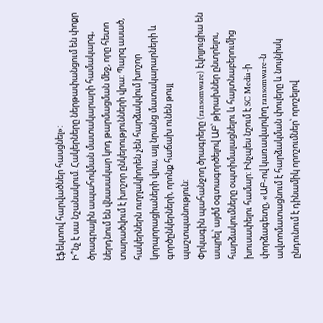էֆեկտով հարվածներ հասցնել»:
Ի՞նչ է սա նշանակում. Հակերները ներթափանցում են փոքր ծրագրային ապահովման մատակարարի համակարգ, ներդնում են վնասակար կոդ թարմացման մեջ, որը հետո տարածվում է խոշոր ընկերությունների վրա: Պարզ ասած, հակերներն ուղղակիորեն չեն հարձակվում խոշոր կորպորացիաների վրա, այլ նրանց մատակարարների և գործընկերների, որոնք հաճախ ունեն թույլ պաշտպանություն:
Փրկագին պահանջող ծրագրերը (ransomware) էվոլյուցիա են ապրել՝ այժմ օգտագործելով ԱԲ՝ թիրախներ ընտրելու, հարձակումները օպտիմալացնելու և հայտնաբերումից խուսափելու համար: Ինչպես նշում է SC Media-ի փորձագետը, «ԱԲ-ով կառավարվող ransomware-ն ավտոմատացնում է հարձակման փուլերը և նույնիսկ ընդունում է դինամիկ որոշումներ՝ որոշելով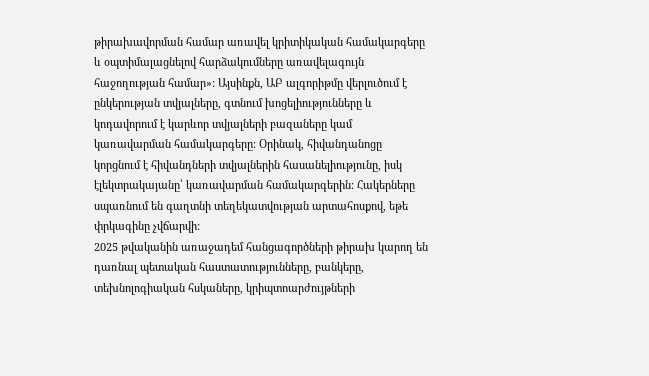թիրախավորման համար առավել կրիտիկական համակարգերը և օպտիմալացնելով հարձակումները առավելագույն հաջողության համար»: Այսինքն, ԱԲ ալգորիթմը վերլուծում է ընկերության տվյալները, գտնում խոցելիությունները և կոդավորում է կարևոր տվյալների բազաները կամ կառավարման համակարգերը: Օրինակ, հիվանդանոցը կորցնում է հիվանդների տվյալներին հասանելիությունը, իսկ էլեկտրակայանը՝ կառավարման համակարգերին: Հակերները սպառնում են գաղտնի տեղեկատվության արտահոսքով, եթե փրկագինը չվճարվի:
2025 թվականին առաջադեմ հանցագործների թիրախ կարող են դառնալ պետական հաստատությունները, բանկերը, տեխնոլոգիական հսկաները, կրիպտոարժույթների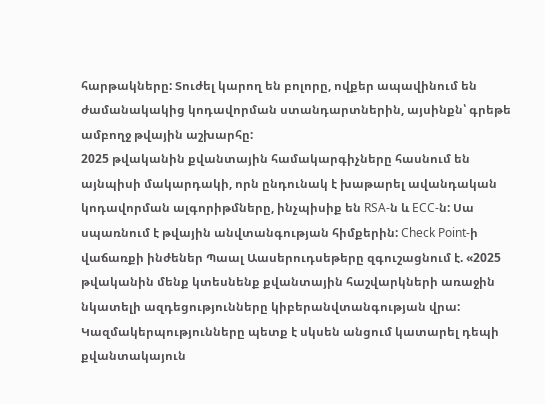հարթակները: Տուժել կարող են բոլորը, ովքեր ապավինում են ժամանակակից կոդավորման ստանդարտներին, այսինքն՝ գրեթե ամբողջ թվային աշխարհը:
2025 թվականին քվանտային համակարգիչները հասնում են այնպիսի մակարդակի, որն ընդունակ է խաթարել ավանդական կոդավորման ալգորիթմները, ինչպիսիք են RSA-ն և ECC-ն: Սա սպառնում է թվային անվտանգության հիմքերին: Check Point-ի վաճառքի ինժեներ Պաալ Աասերուդսեթերը զգուշացնում է. «2025 թվականին մենք կտեսնենք քվանտային հաշվարկների առաջին նկատելի ազդեցությունները կիբերանվտանգության վրա: Կազմակերպությունները պետք է սկսեն անցում կատարել դեպի քվանտակայուն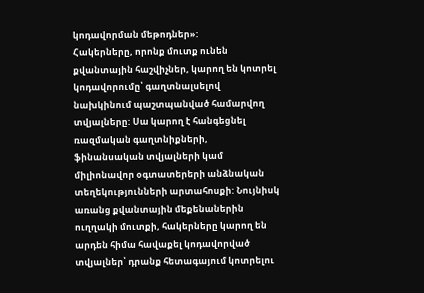կոդավորման մեթոդներ»:
Հակերները, որոնք մուտք ունեն քվանտային հաշվիչներ, կարող են կոտրել կոդավորումը՝ գաղտնալսելով նախկինում պաշտպանված համարվող տվյալները: Սա կարող է հանգեցնել ռազմական գաղտնիքների, ֆինանսական տվյալների կամ միլիոնավոր օգտատերերի անձնական տեղեկությունների արտահոսքի: Նույնիսկ առանց քվանտային մեքենաներին ուղղակի մուտքի, հակերները կարող են արդեն հիմա հավաքել կոդավորված տվյալներ՝ դրանք հետագայում կոտրելու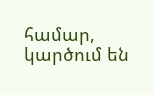համար, կարծում են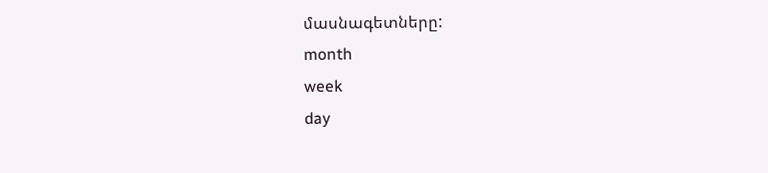մասնագետները:
month
week
day